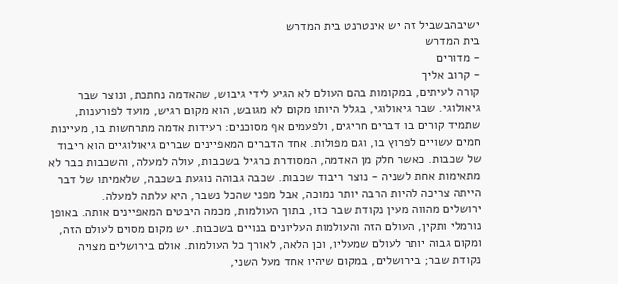ישיבהבשביל זה יש אינטרנט בית המדרש
בית המדרש
- מדורים
- קרוב אליך
קורה לעיתים, במקומות בהם העולם לא הגיע לידי גיבוש, שהאדמה נחתכת, ונוצר שבר גיאולוגי. שבר גיאולוגי, בגלל היותו מקום לא מגובש, הוא מקום רגיש, מועד לפורענות, שתמיד קורים בו דברים חריגים, ולפעמים אף מסוכנים: רעידות אדמה מתרחשות בו, מעיינות חמים עשויים לפרוץ בו, וגם מפולות. אחד הדברים המאפיינים שברים גיאולוגיים הוא ריבוד של שכבות. כאשר חלק מן האדמה, המסודרת כרגיל בשכבות, עולה למעלה, והשכבות כבר לא מתאימות אחת לשניה - נוצר ריבוד שכבות. שכבה גבוהה נוגעת בשכבה, שלאמיתו של דבר הייתה צריכה להיות הרבה יותר נמוכה, אבל מפני שהכל נשבר, היא עלתה למעלה.
ירושלים מהווה מעין נקודת שבר כזו, בתוך העולמות, מכמה היבטים המאפיינים אותה. באופן נורמלי ותקין, העולם הזה והעולמות העליונים בנויים בשכבות. יש מקום מסוים לעולם הזה, ומקום גבוה יותר לעולם שמעליו, וכן הלאה, לאורך כל העולמות. אולם בירושלים מצויה נקודת שבר; בירושלים, במקום שיהיו אחד מעל השני,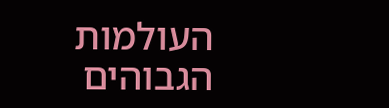העולמות הגבוהים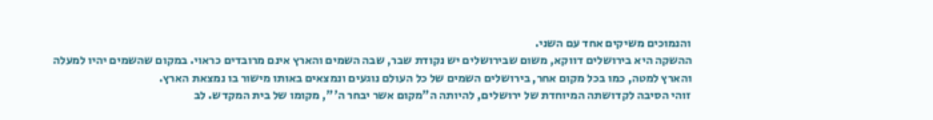והנמוכים משיקים אחד עם השני.
ההשקה היא בירושלים דווקא, משום שבירושלים יש נקודת שבר, שבה השמים והארץ אינם מרובדים כראוי. במקום שהשמים יהיו למעלה והארץ למטה, כמו בכל מקום אחר, בירושלים השמים של כל העולם נוגעים ונמצאים באותו מישור בו נמצאת הארץ.
זוהי הסיבה לקדושתה המיוחדת של ירושלים, להיותה ה"מקום אשר יבחר ה'", מקומו של בית המקדש. לב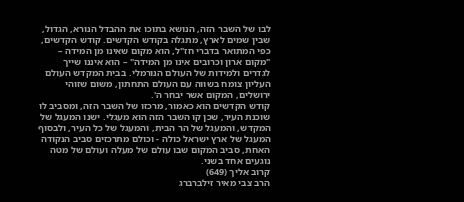לבו של השבר הזה, הנושא בתוכו את ההבדל הנורא, הגדול, שבין שמים לארץ, מתגלה בקודש הקדשים. קודש הקדשים, כפי המתואר בדברי חז"ל, הוא מקום שאינו מן המידה – "מקום ארון וכרובים אינו מן המידה" – הוא איננו שייך לגדרים ולמידות של העולם הנורמלי. בבית המקדש העולם העליון צומח בשווה עם העולם התחתון, משום שזוהי ירושלים, המקום אשר יבחר ה'.
קודש הקדשים הוא כאמור, מרכזו של השבר הזה, ומסביב לו שוכנת העיר, שכן קו השבר הזה הוא מעגלי. ישנו המעגל של המקדש, והמעגל של הר הבית, והמעגל של כל העיר, ולבסוף המעגל של ארץ ישראל כולה - וכולם מתרכזים סביב הנקודה האחת, סביב המקום שבו עולם של מעלה ועולם של מטה נוגעים אחד בשני.
קרוב אליך (649)
הרב צבי מאיר זילברברג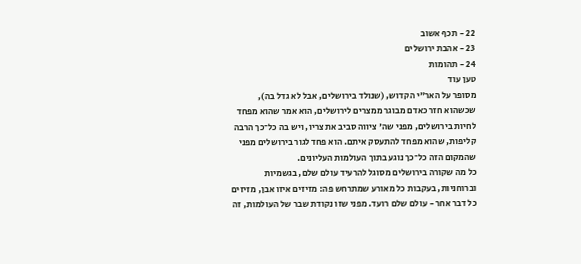22 - תכף אשוב
23 - אהבת ירושלים
24 - תהומות
טען עוד
מסופר על האר"י הקדוש, (שנולד בירושלים, אבל לא גדל בה), שכשהוא חזר כאדם מבוגר ממצרים לירושלים, הוא אמר שהוא מפחד לחיות בירושלים, מפני שה' ציווה סביב את צריו, ויש בה כל־כך הרבה קליפות, שהוא מפחד להתעסק איתם. הוא פחד לגור בירושלים מפני שהמקום הזה כל־כך נוגע בתוך העולמות העליונים.
כל מה שקורה בירושלים מסוגל להרעיד עולם שלם, בגשמיות וברוחניות, בעקבות כל מאורע שמתרחש פה: מזיזים איזו אבן, מזיזים כל דבר אחר - עולם שלם רועד. מפני שזו נקודת שבר של העולמות, זה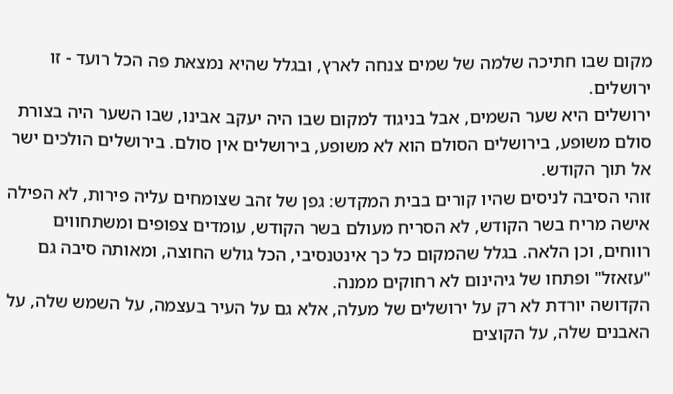מקום שבו חתיכה שלמה של שמים צנחה לארץ, ובגלל שהיא נמצאת פה הכל רועד - זו ירושלים.
ירושלים היא שער השמים, אבל בניגוד למקום שבו היה יעקב אבינו, שבו השער היה בצורת סולם משופע, בירושלים הסולם הוא לא משופע, בירושלים אין סולם. בירושלים הולכים ישר אל תוך הקודש.
זוהי הסיבה לניסים שהיו קורים בבית המקדש: גפן של זהב שצומחים עליה פירות, לא הפילה אישה מריח בשר הקודש, לא הסריח מעולם בשר הקודש, עומדים צפופים ומשתחווים רווחים, וכן הלאה. בגלל שהמקום כל כך אינטנסיבי, הכל גולש החוצה, ומאותה סיבה גם "עזאזל" ופתחו של גיהינום לא רחוקים ממנה.
הקדושה יורדת לא רק על ירושלים של מעלה, אלא גם על העיר בעצמה, על השמש שלה, על האבנים שלה, על הקוצים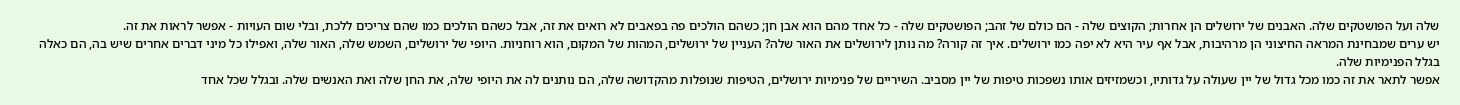שלה ועל הפושטקים שלה. האבנים של ירושלים הן אחרות; הקוצים שלה - הם כולם של זהב; הפושטקים שלה - כל אחד מהם הוא אבן חן; כשהם הולכים פה בפאבים לא רואים את זה, אבל כשהם הולכים כמו שהם צריכים ללכת, ובלי שום העויות - אפשר לראות את זה.
יש ערים שמבחינת המראה החיצוני הן מרהיבות, אבל אף עיר היא לא יפה כמו ירושלים. איך זה קורה? מה נותן לירושלים את האור שלה? העניין של ירושלים, המהות של המקום, הוא רוחניות. היופי של ירושלים, השמש שלה, האור שלה, ואפילו כל מיני דברים אחרים שיש בה, הם כאלה בגלל הפנימיות שלה.
אפשר לתאר את זה כמו מכל גדול של יין שעולה על גדותיו, וכשמזיזים אותו נשפכות טיפות של יין מסביב. השיריים של פנימיות ירושלים, הטיפות שנופלות מהקדושה שלה, הם נותנים לה את היופי שלה, את החן שלה ואת האנשים שלה. ובגלל שכל אחד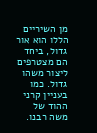מן השיריים הללו הוא אור גדול, ביחד הם מצטרפים ליצור משהו גדול. כמו בעניין קרני ההוד של משה רבנו.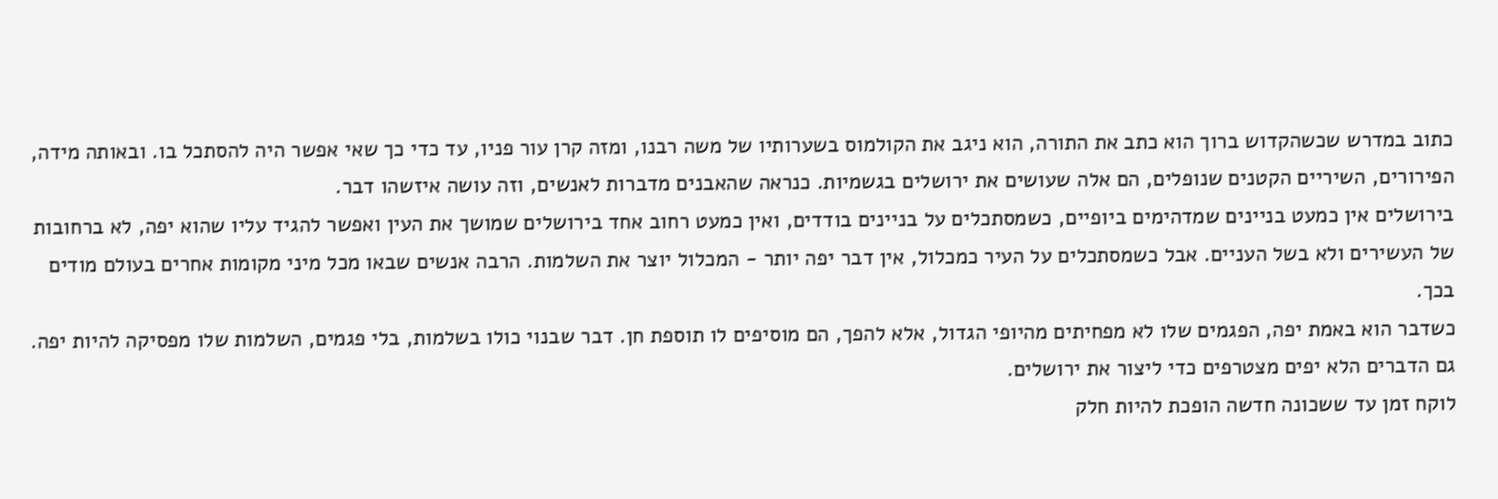כתוב במדרש שכשהקדוש ברוך הוא כתב את התורה, הוא ניגב את הקולמוס בשערותיו של משה רבנו, ומזה קרן עור פניו, עד כדי כך שאי אפשר היה להסתכל בו. ובאותה מידה, הפירורים, השיריים הקטנים שנופלים, הם אלה שעושים את ירושלים בגשמיות. כנראה שהאבנים מדברות לאנשים, וזה עושה איזשהו דבר.
בירושלים אין כמעט בניינים שמדהימים ביופיים, כשמסתכלים על בניינים בודדים, ואין כמעט רחוב אחד בירושלים שמושך את העין ואפשר להגיד עליו שהוא יפה, לא ברחובות של העשירים ולא בשל העניים. אבל כשמסתכלים על העיר כמכלול, אין דבר יפה יותר - המכלול יוצר את השלמות. הרבה אנשים שבאו מכל מיני מקומות אחרים בעולם מודים בכך.
כשדבר הוא באמת יפה, הפגמים שלו לא מפחיתים מהיופי הגדול, אלא להפך, הם מוסיפים לו תוספת חן. דבר שבנוי כולו בשלמות, בלי פגמים, השלמות שלו מפסיקה להיות יפה. גם הדברים הלא יפים מצטרפים כדי ליצור את ירושלים.
לוקח זמן עד ששכונה חדשה הופכת להיות חלק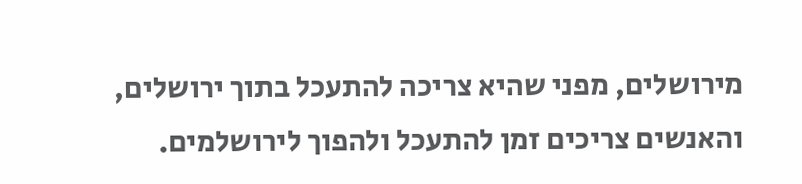מירושלים, מפני שהיא צריכה להתעכל בתוך ירושלים, והאנשים צריכים זמן להתעכל ולהפוך לירושלמים.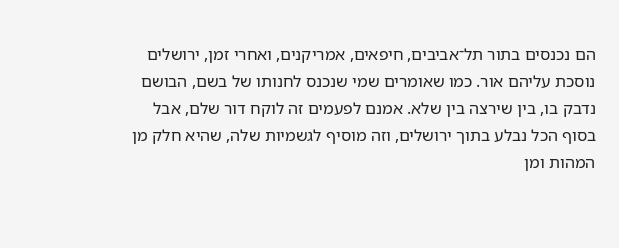הם נכנסים בתור תל־אביבים, חיפאים, אמריקנים, ואחרי זמן, ירושלים נוסכת עליהם אור. כמו שאומרים שמי שנכנס לחנותו של בשם, הבושם נדבק בו, בין שירצה בין שלא. אמנם לפעמים זה לוקח דור שלם, אבל בסוף הכל נבלע בתוך ירושלים, וזה מוסיף לגשמיות שלה, שהיא חלק מן המהות ומן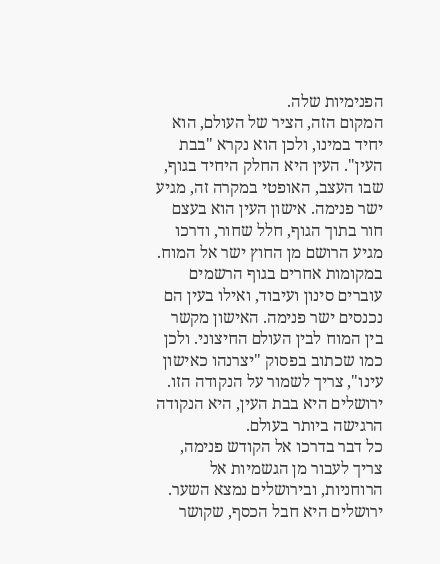הפנימיות שלה.
המקום הזה, הציר של העולם, הוא יחיד במינו, ולכן הוא נקרא "בבת העין". העין היא החלק היחיד בגוף, שבו העצב, האופטי במקרה זה, מגיע ישר פנימה. אישון העין הוא בעצם חור בתוך הגוף, חלל שחור, ודרכו מגיע הרושם מן החוץ ישר אל המוח. במקומות אחרים בגוף הרשמים עוברים סינון ועיבוד, ואילו בעין הם נכנסים ישר פנימה. האישון מקשר בין המוח לבין העולם החיצוני. ולכן כמו שכתוב בפסוק "יצרנהו כאישון עינו", צריך לשמור על הנקודה הזו. ירושלים היא בבת העין, היא הנקודה הרגישה ביותר בעולם.
כל דבר בדרכו אל הקודש פנימה, צריך לעבור מן הגשמיות אל הרוחניות, ובירושלים נמצא השער. ירושלים היא חבל הכסף, שקושר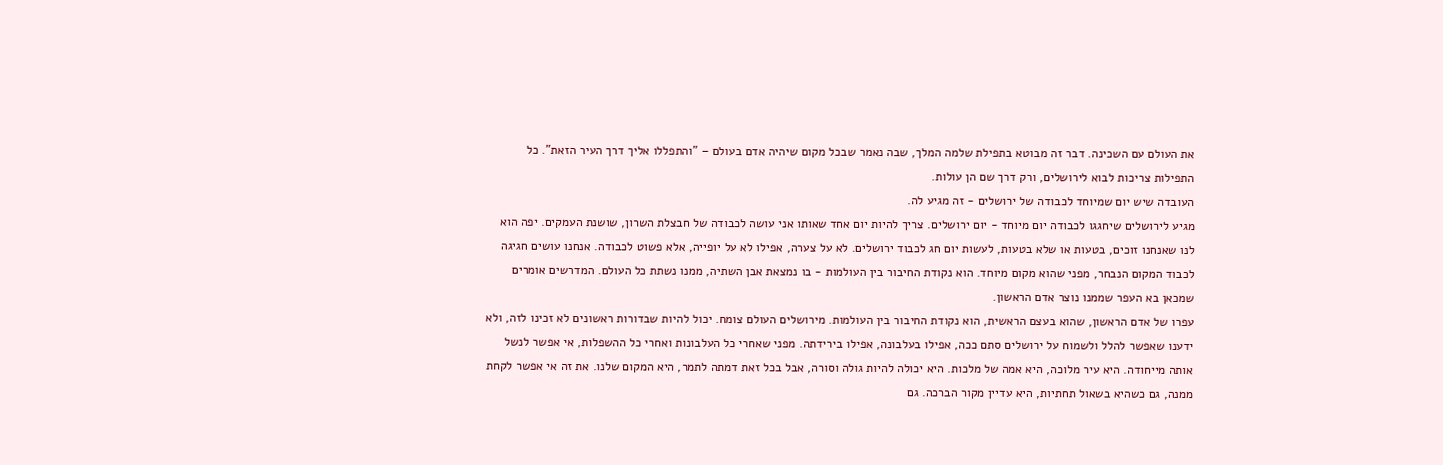את העולם עם השכינה. דבר זה מבוטא בתפילת שלמה המלך, שבה נאמר שבכל מקום שיהיה אדם בעולם – "והתפללו אליך דרך העיר הזאת". כל התפילות צריכות לבוא לירושלים, ורק דרך שם הן עולות.
העובדה שיש יום שמיוחד לכבודה של ירושלים - זה מגיע לה.
מגיע לירושלים שיחגגו לכבודה יום מיוחד - יום ירושלים. צריך להיות יום אחד שאותו אני עושה לכבודה של חבצלת השרון, שושנת העמקים. יפה הוא לנו שאנחנו זוכים, בטעות או שלא בטעות, לעשות יום חג לכבוד ירושלים. לא על צערה, אפילו לא על יופייה, אלא פשוט לכבודה. אנחנו עושים חגיגה לכבוד המקום הנבחר, מפני שהוא מקום מיוחד. הוא נקודת החיבור בין העולמות - בו נמצאת אבן השתיה, ממנו נשתת כל העולם. המדרשים אומרים שמכאן בא העפר שממנו נוצר אדם הראשון.
עפרו של אדם הראשון, שהוא בעצם הראשית, הוא נקודת החיבור בין העולמות. מירושלים העולם צומח. יכול להיות שבדורות ראשונים לא זכינו לזה, ולא ידענו שאפשר להלל ולשמוח על ירושלים סתם ככה, אפילו בעלבונה, אפילו בירידתה. מפני שאחרי כל העלבונות ואחרי כל ההשפלות, אי אפשר לנשל אותה מייחודה. היא עיר מלוכה, היא אמה של מלכות. היא יכולה להיות גולה וסורה, אבל בכל זאת דמתה לתמר, היא המקום שלנו. את זה אי אפשר לקחת ממנה, גם כשהיא בשאול תחתיות, היא עדיין מקור הברכה. גם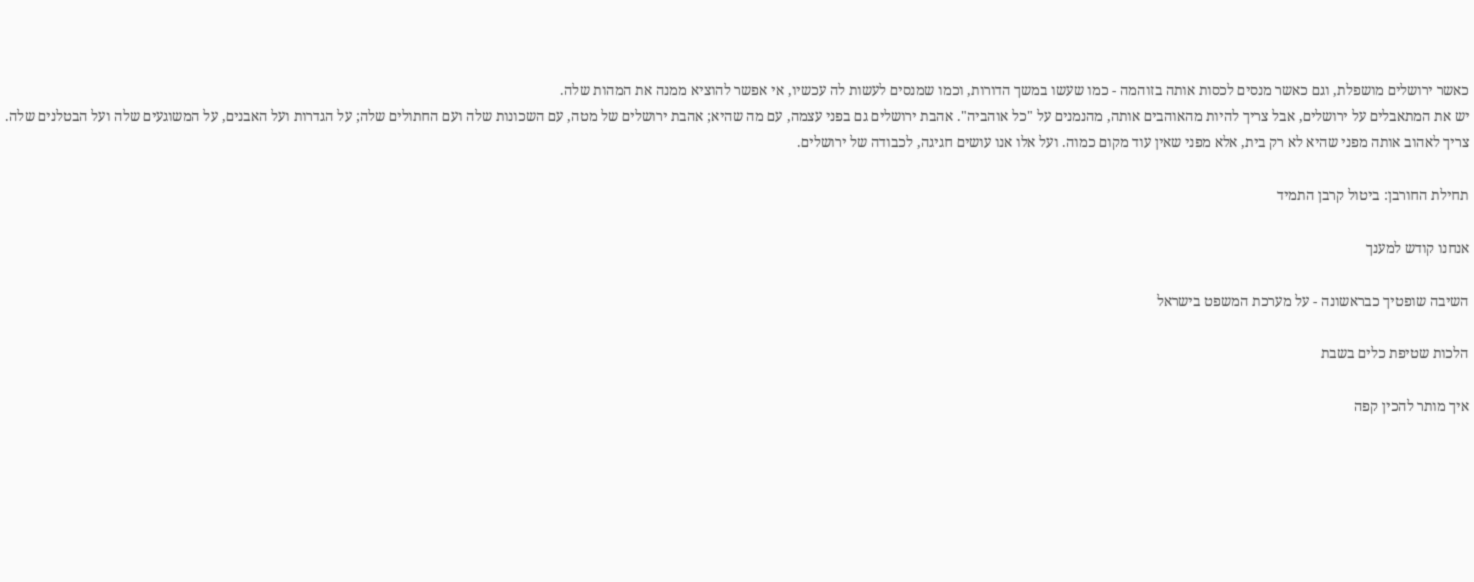כאשר ירושלים מושפלת, וגם כאשר מנסים לכסות אותה בזוהמה - כמו שעשו במשך הדורות, וכמו שמנסים לעשות לה עכשיו, אי אפשר להוציא ממנה את המהות שלה.
יש את המתאבלים על ירושלים, אבל צריך להיות מהאוהבים אותה, מהנמנים על "כל אוהביה". אהבת ירושלים גם בפני עצמה, עם מה שהיא; אהבת ירושלים של מטה, עם השכונות שלה ועם החתולים שלה; על הגדרות ועל האבנים, על המשוגעים שלה ועל הבטלנים שלה. צריך לאהוב אותה מפני שהיא לא רק בית, אלא מפני שאין עוד מקום כמוה. ועל אלו אנו עושים חגיגה, לכבודה של ירושלים.

תחילת החורבן: ביטול קרבן התמיד

אנחנו קודש למענך

השיבה שופטיך כבראשונה - על מערכת המשפט בישראל

הלכות שטיפת כלים בשבת

איך מותר להכין קפה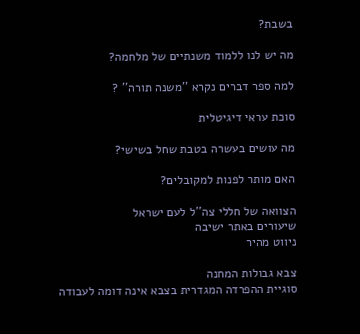בשבת?

מה יש לנו ללמוד משנתיים של מלחמה?

למה ספר דברים נקרא ''משנה תורה'' ?

סוכת עראי דיגיטלית

מה עושים בעשרה בטבת שחל בשישי?

האם מותר לפנות למקובלים?

הצוואה של חללי צה''ל לעם ישראל
שיעורים באתר ישיבה
ניווט מהיר

צבא גבולות המחנה
סוגיית ההפרדה המגדרית בצבא אינה דומה לעבודה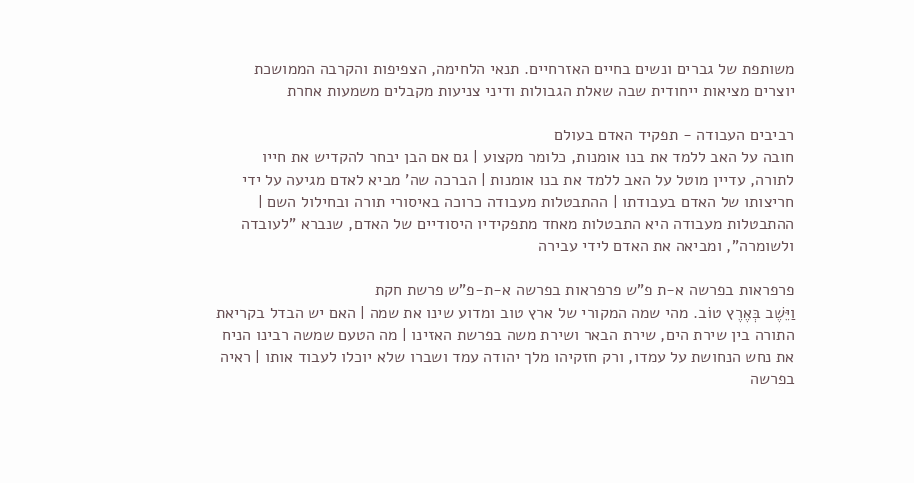משותפת של גברים ונשים בחיים האזרחיים. תנאי הלחימה, הצפיפות והקרבה הממושכת יוצרים מציאות ייחודית שבה שאלת הגבולות ודיני צניעות מקבלים משמעות אחרת

רביבים העבודה - תפקיד האדם בעולם
חובה על האב ללמד את בנו אומנות, כלומר מקצוע | גם אם הבן יבחר להקדיש את חייו לתורה, עדיין מוטל על האב ללמד את בנו אומנות | הברכה שה' מביא לאדם מגיעה על ידי חריצותו של האדם בעבודתו | ההתבטלות מעבודה כרוכה באיסורי תורה ובחילול השם | ההתבטלות מעבודה היא התבטלות מאחד מתפקידיו היסודיים של האדם, שנברא "לעובדה ולשומרה", ומביאה את האדם לידי עבירה

פרפראות בפרשה א-ת פ"ש פרפראות בפרשה א-ת-פ"ש פרשת חקת
וַיֵּשֶׁב בְּאֶרֶץ טוֹב. מהי שמה המקורי של ארץ טוב ומדוע שינו את שמה | האם יש הבדל בקריאת התורה בין שירת הים, שירת הבאר ושירת משה בפרשת האזינו | מה הטעם שמשה רבינו הניח את נחש הנחושת על עמדו, ורק חזקיהו מלך יהודה עמד ושברו שלא יוכלו לעבוד אותו | ראיה בפרשה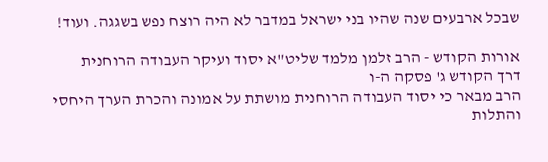שבכל ארבעים שנה שהיו בני ישראל במדבר לא היה רוצח נפש בשגגה. ועוד!

אורות הקודש - הרב זלמן מלמד שליט"א יסוד ועיקר העבודה הרוחנית
דרך הקודש ג' פסקה ה-ו
הרב מבאר כי יסוד העבודה הרוחנית מושתת על אמונה והכרת הערך היחסי והתלות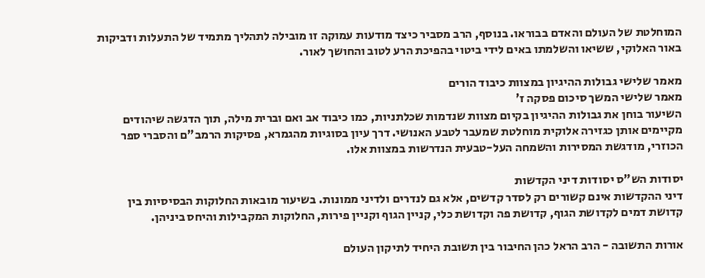המוחלטת של העולם והאדם בבוראו. בנוסף, הרב מסביר כיצד מודעות עמוקה זו מובילה לתהליך מתמיד של התעלות ודביקות באור האלוקי, ששיאו והשלמתו באים לידי ביטוי בהפיכת הרע לטוב והחושך לאור.

מאמר שלישי גבולות ההיגיון במצוות כיבוד הורים
מאמר שלישי המשך סיכום פסקה ז'
השיעור בוחן את גבולות ההיגיון בקיום מצוות שנדמות שכלתניות, כמו כיבוד אב ואם וברית מילה, תוך הדגשה שיהודים מקיימים אותן כגזירה אלוקית מוחלטת שמעבר לטבע האנושי. דרך עיון בסוגיות מהגמרא, פסיקות הרמב"ם והסברי ספר הכוזרי, מודגשת המסירות והשמחה העל-טבעית הנדרשות במצוות אלו.

יסודות הש"ס יסודות דיני הקדשות
דיני ההקדשות אינם קשורים רק לסדר קדשים, אלא גם לנדרים ולדיני ממונות. בשיעור מובאות החלוקות הבסיסיות בין קדושת דמים לקדושת הגוף, קדושת פה וקדושת כלי, קניין הגוף וקניין פירות, החלוקות המקבילות והיחס ביניהן.

אורות התשובה - הרב הראל כהן החיבור בין תשובת היחיד לתיקון העולם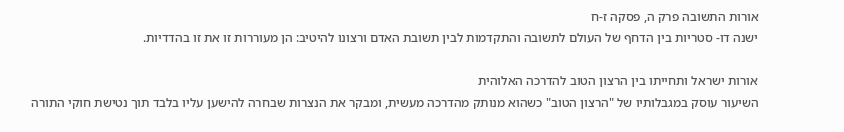אורות התשובה פרק ה, פסקה ז-ח
ישנה דו- סטריות בין הדחף של העולם לתשובה והתקדמות לבין תשובת האדם ורצונו להיטיב: הן מעוררות זו את זו בהדדיות.

אורות ישראל ותחייתו בין הרצון הטוב להדרכה האלוהית
השיעור עוסק במגבלותיו של "הרצון הטוב" כשהוא מנותק מהדרכה מעשית, ומבקר את הנצרות שבחרה להישען עליו בלבד תוך נטישת חוקי התורה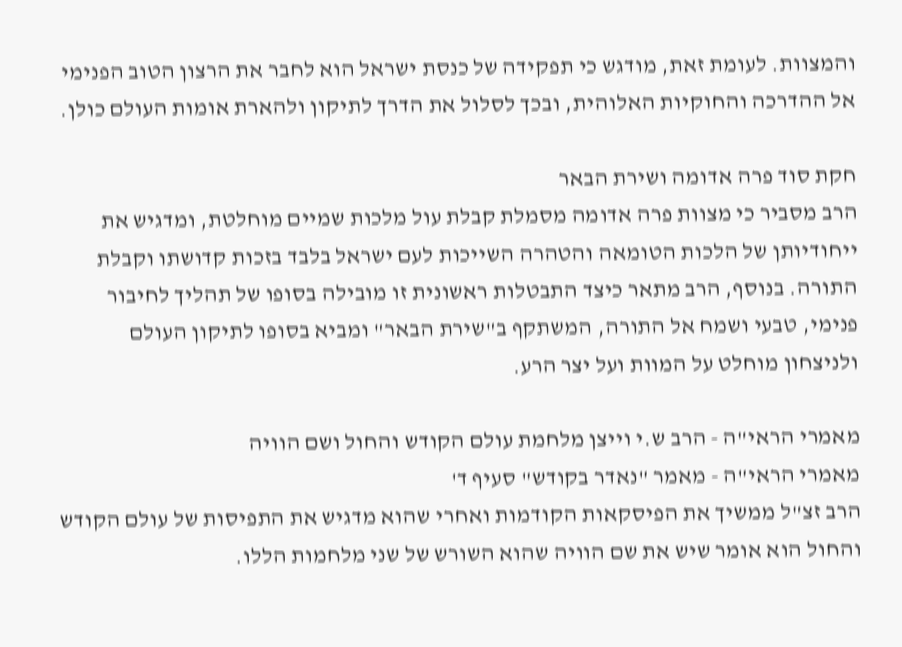והמצוות. לעומת זאת, מודגש כי תפקידה של כנסת ישראל הוא לחבר את הרצון הטוב הפנימי אל ההדרכה והחוקיות האלוהית, ובכך לסלול את הדרך לתיקון ולהארת אומות העולם כולן.

חקת סוד פרה אדומה ושירת הבאר
הרב מסביר כי מצוות פרה אדומה מסמלת קבלת עול מלכות שמיים מוחלטת, ומדגיש את ייחודיותן של הלכות הטומאה והטהרה השייכות לעם ישראל בלבד בזכות קדושתו וקבלת התורה. בנוסף, הרב מתאר כיצד התבטלות ראשונית זו מובילה בסופו של תהליך לחיבור פנימי, טבעי ושמח אל התורה, המשתקף ב"שירת הבאר" ומביא בסופו לתיקון העולם ולניצחון מוחלט על המוות ועל יצר הרע.

מאמרי הראי"ה - הרב ש.י וייצן מלחמת עולם הקודש והחול ושם הוויה
מאמרי הראי"ה - מאמר "נאדר בקודש" סעיף ד'
הרב זצ"ל ממשיך את הפיסקאות הקודמות ואחרי שהוא מדגיש את התפיסות של עולם הקודש והחול הוא אומר שיש את שם הוויה שהוא השורש של שני מלחמות הללו.